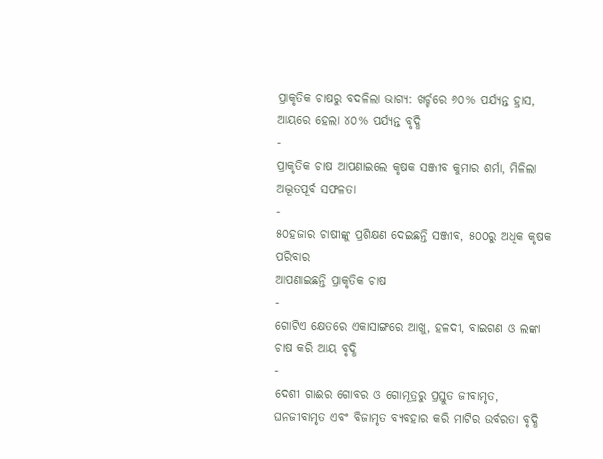ପ୍ରାକୃତିକ ଚାଷରୁ ବଦଳିଲା ଭାଗ୍ୟ: ଖର୍ଚ୍ଚରେ ୬୦% ପର୍ଯ୍ୟନ୍ତ ହ୍ରାସ, ଆୟରେ ହେଲା ୪୦% ପର୍ଯ୍ୟନ୍ତ ବୃଦ୍ଧି
-
ପ୍ରାକୃତିକ ଚାଷ ଆପଣାଇଲେ କୃଷକ ସଞ୍ଜୀବ କୁମାର ଶର୍ମା, ମିଳିଲା ଅଦ୍ଭୂତପୂର୍ବ ସଫଳତା
-
୫୦ହଜାର ଚାଷୀଙ୍କୁ ପ୍ରଶିକ୍ଷଣ ଦେଇଛନ୍ତି ସଞ୍ଜୀବ, ୫୦୦ରୁ ଅଧିକ କୃଷକ ପରିବାର
ଆପଣାଇଛନ୍ତି ପ୍ରାକୃତିକ ଚାଷ
-
ଗୋଟିଏ କ୍ଷେତରେ ଏକାସାଙ୍ଗରେ ଆଖୁ, ହଳଦୀ, ବାଇଗଣ ଓ ଲଙ୍କା ଚାଷ କରି ଆୟ ବୃଦ୍ଧି
-
ଦେଶୀ ଗାଈର ଗୋବର ଓ ଗୋମୂତ୍ରରୁ ପ୍ରସ୍ତୁତ ଜୀବାମୃତ, ଘନଜୀବାମୃତ ଏବଂ ବିଜାମୃତ ବ୍ୟବହାର କରି ମାଟିର ଉର୍ବରତା ବୃଦ୍ଧି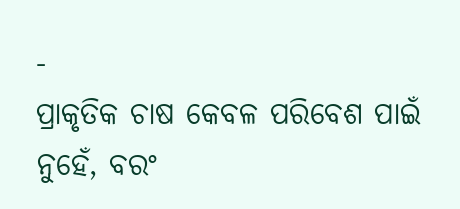-
ପ୍ରାକୃତିକ ଚାଷ କେବଳ ପରିବେଶ ପାଇଁ ନୁହେଁ, ବରଂ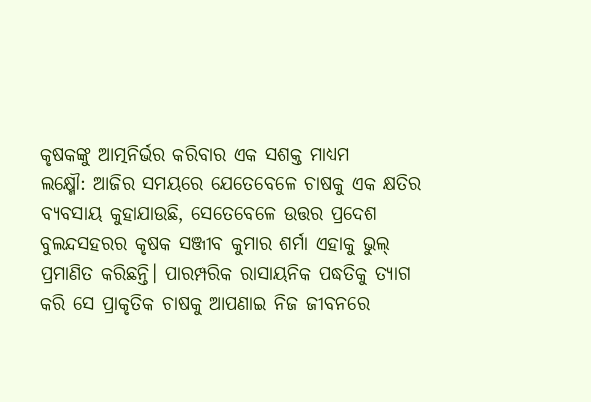କୃଷକଙ୍କୁ ଆତ୍ମନିର୍ଭର କରିବାର ଏକ ସଶକ୍ତ ମାଧ୍ୟମ
ଲକ୍ଷ୍ମୌ: ଆଜିର ସମୟରେ ଯେତେବେଳେ ଚାଷକୁ ଏକ କ୍ଷତିର ବ୍ୟବସାୟ କୁହାଯାଉଛି, ସେତେବେଳେ ଉତ୍ତର ପ୍ରଦେଶ ବୁଲନ୍ଦସହରର କୃଷକ ସଞ୍ଜୀବ କୁମାର ଶର୍ମା ଏହାକୁ ଭୁଲ୍ ପ୍ରମାଣିତ କରିଛନ୍ତି। ପାରମ୍ପରିକ ରାସାୟନିକ ପଦ୍ଧତିକୁ ତ୍ୟାଗ କରି ସେ ପ୍ରାକୃତିକ ଚାଷକୁ ଆପଣାଇ ନିଜ ଜୀବନରେ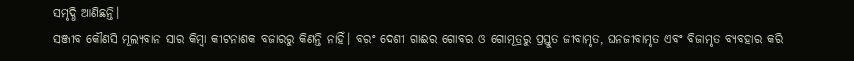ସମୃଦ୍ଧି ଆଣିଛନ୍ତି।
ସଞ୍ଜୀବ କୌଣସି ମୂଲ୍ୟବାନ ସାର କିମ୍ବା କୀଟନାଶକ ବଜାରରୁ କିଣନ୍ତି ନାହିଁ। ବରଂ ଦେଶୀ ଗାଈର ଗୋବର ଓ ଗୋମୂତ୍ରରୁ ପ୍ରସ୍ତୁତ ଜୀବାମୃତ, ଘନଜୀବାମୃତ ଏବଂ ବିଜାମୃତ ବ୍ୟବହାର କରି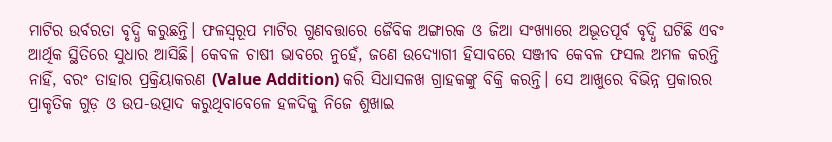ମାଟିର ଉର୍ବରତା ବୃଦ୍ଧି କରୁଛନ୍ତି। ଫଳସ୍ୱରୂପ ମାଟିର ଗୁଣବତ୍ତାରେ ଜୈବିକ ଅଙ୍ଗାରକ ଓ ଜିଆ ସଂଖ୍ୟାରେ ଅଭୂତପୂର୍ବ ବୃଦ୍ଧି ଘଟିଛି ଏବଂ ଆର୍ଥିକ ସ୍ଥିତିରେ ସୁଧାର ଆସିଛି। କେବଳ ଚାଷୀ ଭାବରେ ନୁହେଁ, ଜଣେ ଉଦ୍ୟୋଗୀ ହିସାବରେ ସଞ୍ଜୀବ କେବଳ ଫସଲ ଅମଳ କରନ୍ତି ନାହିଁ, ବରଂ ତାହାର ପ୍ରକ୍ରିୟାକରଣ (Value Addition) କରି ସିଧାସଳଖ ଗ୍ରାହକଙ୍କୁ ବିକ୍ରି କରନ୍ତି। ସେ ଆଖୁରେ ବିଭିନ୍ନ ପ୍ରକାରର ପ୍ରାକୃତିକ ଗୁଡ଼ ଓ ଉପ-ଉତ୍ପାଦ କରୁଥିବାବେଳେ ହଳଦିକୁ ନିଜେ ଶୁଖାଇ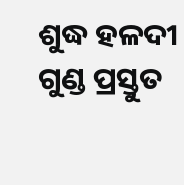ଶୁଦ୍ଧ ହଳଦୀ ଗୁଣ୍ଡ ପ୍ରସ୍ତୁତ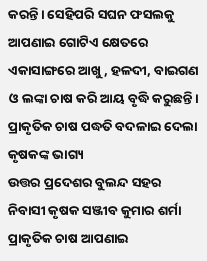କରନ୍ତି। ସେହିପରି ସଘନ ଫସଲକୁ ଆପଣାଇ ଗୋଟିଏ କ୍ଷେତରେ ଏକାସାଙ୍ଗରେ ଆଖୁ, ହଳଦୀ, ବାଇଗଣ ଓ ଲଙ୍କା ଚାଷ କରି ଆୟ ବୃଦ୍ଧି କରୁଛନ୍ତି।
ପ୍ରାକୃତିକ ଚାଷ ପଦ୍ଧତି ବଦଳାଇ ଦେଲା କୃଷକଙ୍କ ଭାଗ୍ୟ
ଉତ୍ତର ପ୍ରଦେଶର ବୁଲନ୍ଦ ସହର ନିବାସୀ କୃଷକ ସଞ୍ଜୀବ କୁମାର ଶର୍ମା ପ୍ରାକୃତିକ ଚାଷ ଆପଣାଇ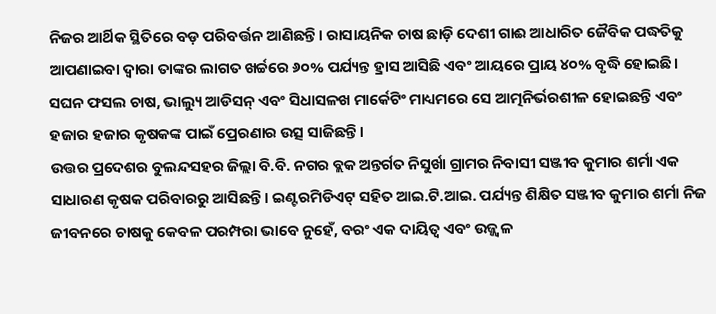ନିଜର ଆର୍ଥିକ ସ୍ଥିତିରେ ବଡ଼ ପରିବର୍ତ୍ତନ ଆଣିଛନ୍ତି। ରାସାୟନିକ ଚାଷ ଛାଡ଼ି ଦେଶୀ ଗାଈ ଆଧାରିତ ଜୈବିକ ପଦ୍ଧତିକୁ ଆପଣାଇବା ଦ୍ୱାରା ତାଙ୍କର ଲାଗତ ଖର୍ଚ୍ଚରେ ୬୦% ପର୍ଯ୍ୟନ୍ତ ହ୍ରାସ ଆସିଛି ଏବଂ ଆୟରେ ପ୍ରାୟ ୪୦% ବୃଦ୍ଧି ହୋଇଛି। ସଘନ ଫସଲ ଚାଷ, ଭାଲ୍ୟୁ ଆଡିସନ୍ ଏବଂ ସିଧାସଳଖ ମାର୍କେଟିଂ ମାଧ୍ୟମରେ ସେ ଆତ୍ମନିର୍ଭରଶୀଳ ହୋଇଛନ୍ତି ଏବଂ ହଜାର ହଜାର କୃଷକଙ୍କ ପାଇଁ ପ୍ରେରଣାର ଉତ୍ସ ସାଜିଛନ୍ତି।
ଉତ୍ତର ପ୍ରଦେଶର ବୁଲନ୍ଦସହର ଜିଲ୍ଲା ବି.ବି. ନଗର ବ୍ଲକ ଅନ୍ତର୍ଗତ ନିସୁର୍ଖା ଗ୍ରାମର ନିବାସୀ ସଞ୍ଜୀବ କୁମାର ଶର୍ମା ଏକ ସାଧାରଣ କୃଷକ ପରିବାରରୁ ଆସିଛନ୍ତି। ଇଣ୍ଟରମିଡିଏଟ୍ ସହିତ ଆଇ.ଟି.ଆଇ. ପର୍ଯ୍ୟନ୍ତ ଶିକ୍ଷିତ ସଞ୍ଜୀବ କୁମାର ଶର୍ମା ନିଜ ଜୀବନରେ ଚାଷକୁ କେବଳ ପରମ୍ପରା ଭାବେ ନୁହେଁ, ବରଂ ଏକ ଦାୟିତ୍ୱ ଏବଂ ଉଜ୍ଜ୍ୱଳ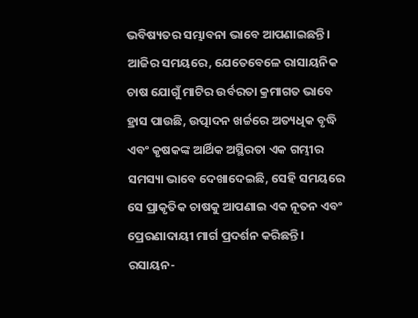ଭବିଷ୍ୟତର ସମ୍ଭାବନା ଭାବେ ଆପଣାଇଛନ୍ତି। ଆଜିର ସମୟରେ, ଯେତେବେଳେ ରାସାୟନିକ ଚାଷ ଯୋଗୁଁ ମାଟିର ଉର୍ବରତା କ୍ରମାଗତ ଭାବେ ହ୍ରାସ ପାଉଛି, ଉତ୍ପାଦନ ଖର୍ଚ୍ଚରେ ଅତ୍ୟଧିକ ବୃଦ୍ଧି ଏବଂ କୃଷକଙ୍କ ଆର୍ଥିକ ଅସ୍ଥିରତା ଏକ ଗମ୍ଭୀର ସମସ୍ୟା ଭାବେ ଦେଖାଦେଇଛି, ସେହି ସମୟରେ ସେ ପ୍ରାକୃତିକ ଚାଷକୁ ଆପଣାଇ ଏକ ନୂତନ ଏବଂ ପ୍ରେରଣାଦାୟୀ ମାର୍ଗ ପ୍ରଦର୍ଶନ କରିଛନ୍ତି।
ରସାୟନ-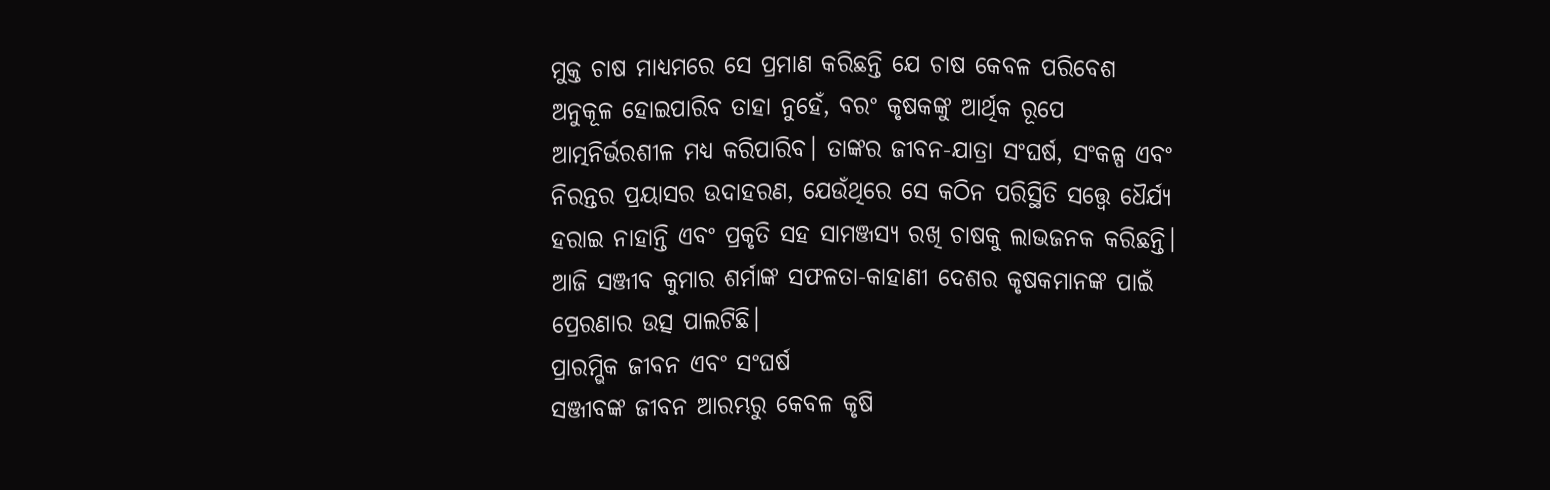ମୁକ୍ତ ଚାଷ ମାଧ୍ୟମରେ ସେ ପ୍ରମାଣ କରିଛନ୍ତି ଯେ ଚାଷ କେବଳ ପରିବେଶ ଅନୁକୂଳ ହୋଇପାରିବ ତାହା ନୁହେଁ, ବରଂ କୃଷକଙ୍କୁ ଆର୍ଥିକ ରୂପେ ଆତ୍ମନିର୍ଭରଶୀଳ ମଧ୍ୟ କରିପାରିବ। ତାଙ୍କର ଜୀବନ-ଯାତ୍ରା ସଂଘର୍ଷ, ସଂକଳ୍ପ ଏବଂ ନିରନ୍ତର ପ୍ରୟାସର ଉଦାହରଣ, ଯେଉଁଥିରେ ସେ କଠିନ ପରିସ୍ଥିତି ସତ୍ତ୍ୱେ ଧୈର୍ଯ୍ୟ ହରାଇ ନାହାନ୍ତି ଏବଂ ପ୍ରକୃତି ସହ ସାମଞ୍ଜସ୍ୟ ରଖି ଚାଷକୁ ଲାଭଜନକ କରିଛନ୍ତି। ଆଜି ସଞ୍ଜୀବ କୁମାର ଶର୍ମାଙ୍କ ସଫଳତା-କାହାଣୀ ଦେଶର କୃଷକମାନଙ୍କ ପାଇଁ ପ୍ରେରଣାର ଉତ୍ସ ପାଲଟିଛି।
ପ୍ରାରମ୍ଭିକ ଜୀବନ ଏବଂ ସଂଘର୍ଷ
ସଞ୍ଜୀବଙ୍କ ଜୀବନ ଆରମ୍ଭରୁ କେବଳ କୃଷି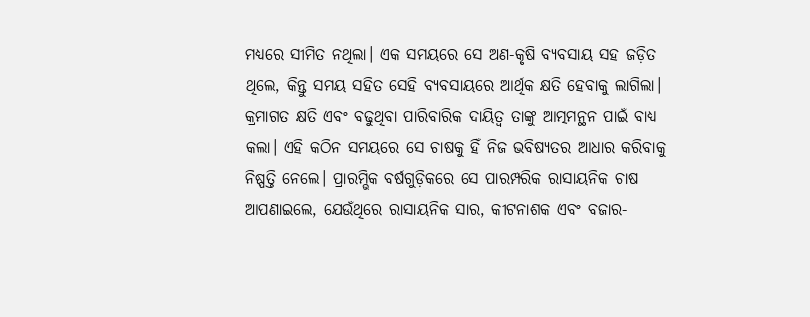ମଧ୍ୟରେ ସୀମିତ ନଥିଲା। ଏକ ସମୟରେ ସେ ଅଣ-କୃଷି ବ୍ୟବସାୟ ସହ ଜଡ଼ିତ ଥିଲେ, କିନ୍ତୁ ସମୟ ସହିତ ସେହି ବ୍ୟବସାୟରେ ଆର୍ଥିକ କ୍ଷତି ହେବାକୁ ଲାଗିଲା। କ୍ରମାଗତ କ୍ଷତି ଏବଂ ବଢୁଥିବା ପାରିବାରିକ ଦାୟିତ୍ୱ ତାଙ୍କୁ ଆତ୍ମମନ୍ଥନ ପାଇଁ ବାଧ୍ୟ କଲା। ଏହି କଠିନ ସମୟରେ ସେ ଚାଷକୁ ହିଁ ନିଜ ଭବିଷ୍ୟତର ଆଧାର କରିବାକୁ ନିଷ୍ପତ୍ତି ନେଲେ। ପ୍ରାରମ୍ଭିକ ବର୍ଷଗୁଡ଼ିକରେ ସେ ପାରମ୍ପରିକ ରାସାୟନିକ ଚାଷ ଆପଣାଇଲେ, ଯେଉଁଥିରେ ରାସାୟନିକ ସାର, କୀଟନାଶକ ଏବଂ ବଜାର-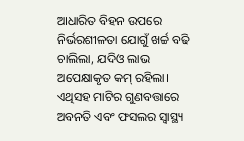ଆଧାରିତ ବିହନ ଉପରେ ନିର୍ଭରଶୀଳତା ଯୋଗୁଁ ଖର୍ଚ୍ଚ ବଢି ଚାଲିଲା, ଯଦିଓ ଲାଭ ଅପେକ୍ଷାକୃତ କମ୍ ରହିଲା। ଏଥିସହ ମାଟିର ଗୁଣବତ୍ତାରେ ଅବନତି ଏବଂ ଫସଲର ସ୍ୱାସ୍ଥ୍ୟ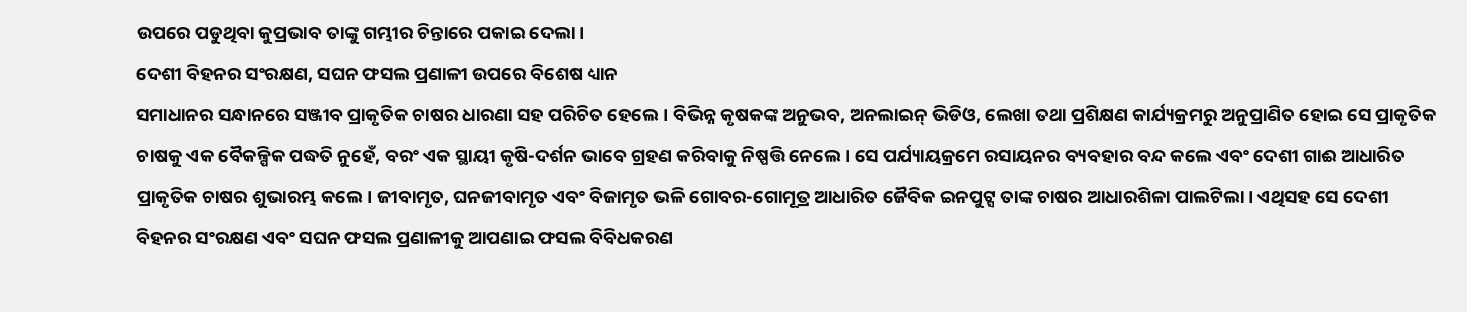ଉପରେ ପଡୁଥିବା କୁପ୍ରଭାବ ତାଙ୍କୁ ଗମ୍ଭୀର ଚିନ୍ତାରେ ପକାଇ ଦେଲା।
ଦେଶୀ ବିହନର ସଂରକ୍ଷଣ, ସଘନ ଫସଲ ପ୍ରଣାଳୀ ଉପରେ ବିଶେଷ ଧ୍ୟାନ
ସମାଧାନର ସନ୍ଧାନରେ ସଞ୍ଜୀବ ପ୍ରାକୃତିକ ଚାଷର ଧାରଣା ସହ ପରିଚିତ ହେଲେ। ବିଭିନ୍ନ କୃଷକଙ୍କ ଅନୁଭବ, ଅନଲାଇନ୍ ଭିଡିଓ, ଲେଖା ତଥା ପ୍ରଶିକ୍ଷଣ କାର୍ଯ୍ୟକ୍ରମରୁ ଅନୁପ୍ରାଣିତ ହୋଇ ସେ ପ୍ରାକୃତିକ ଚାଷକୁ ଏକ ବୈକଳ୍ପିକ ପଦ୍ଧତି ନୁହେଁ, ବରଂ ଏକ ସ୍ଥାୟୀ କୃଷି-ଦର୍ଶନ ଭାବେ ଗ୍ରହଣ କରିବାକୁ ନିଷ୍ପତ୍ତି ନେଲେ। ସେ ପର୍ଯ୍ୟାୟକ୍ରମେ ରସାୟନର ବ୍ୟବହାର ବନ୍ଦ କଲେ ଏବଂ ଦେଶୀ ଗାଈ ଆଧାରିତ ପ୍ରାକୃତିକ ଚାଷର ଶୁଭାରମ୍ଭ କଲେ। ଜୀବାମୃତ, ଘନଜୀବାମୃତ ଏବଂ ବିଜାମୃତ ଭଳି ଗୋବର-ଗୋମୂତ୍ର ଆଧାରିତ ଜୈବିକ ଇନପୁଟ୍ସ ତାଙ୍କ ଚାଷର ଆଧାରଶିଳା ପାଲଟିଲା। ଏଥିସହ ସେ ଦେଶୀ ବିହନର ସଂରକ୍ଷଣ ଏବଂ ସଘନ ଫସଲ ପ୍ରଣାଳୀକୁ ଆପଣାଇ ଫସଲ ବିବିଧକରଣ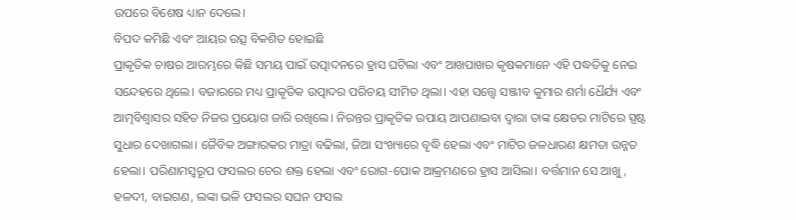ଉପରେ ବିଶେଷ ଧ୍ୟାନ ଦେଲେ।
ବିପଦ କମିଛି ଏବଂ ଆୟର ଉତ୍ସ ବିକଶିତ ହୋଇଛି
ପ୍ରାକୃତିକ ଚାଷର ଆରମ୍ଭରେ କିଛି ସମୟ ପାଇଁ ଉତ୍ପାଦନରେ ହ୍ରାସ ଘଟିଲା ଏବଂ ଆଖପାଖର କୃଷକମାନେ ଏହି ପଦ୍ଧତିକୁ ନେଇ ସନ୍ଦେହରେ ଥିଲେ। ବଜାରରେ ମଧ୍ୟ ପ୍ରାକୃତିକ ଉତ୍ପାଦର ପରିଚୟ ସୀମିତ ଥିଲା। ଏହା ସତ୍ତ୍ୱେ ସଞ୍ଜୀବ କୁମାର ଶର୍ମା ଧୈର୍ଯ୍ୟ ଏବଂ ଆତ୍ମବିଶ୍ୱାସର ସହିତ ନିଜର ପ୍ରୟୋଗ ଜାରି ରଖିଲେ। ନିରନ୍ତର ପ୍ରାକୃତିକ ଉପାୟ ଆପଣାଇବା ଦ୍ୱାରା ତାଙ୍କ କ୍ଷେତର ମାଟିରେ ସ୍ପଷ୍ଟ ସୁଧାର ଦେଖାଗଲା। ଜୈବିକ ଅଙ୍ଗାରକର ମାତ୍ରା ବଢିଲା, ଜିଆ ସଂଖ୍ୟାରେ ବୃଦ୍ଧି ହେଲା ଏବଂ ମାଟିର ଜଳଧାରଣ କ୍ଷମତା ଉନ୍ନତ ହେଲା। ପରିଣାମସ୍ୱରୂପ ଫସଲର ଚେର ଶକ୍ତ ହେଲା ଏବଂ ରୋଗ-ପୋକ ଆକ୍ରମଣରେ ହ୍ରାସ ଆସିଲା। ବର୍ତ୍ତମାନ ସେ ଆଖୁ, ହଳଦୀ, ବାଇଗଣ, ଲଙ୍କା ଭଳି ଫସଲର ସଘନ ଫସଲ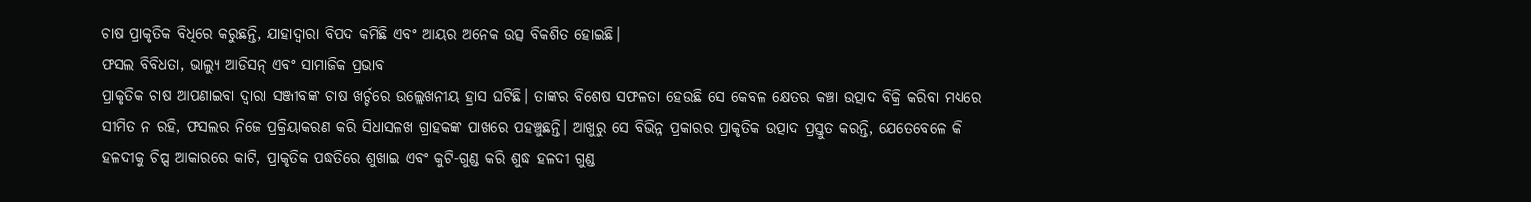ଚାଷ ପ୍ରାକୃତିକ ବିଧିରେ କରୁଛନ୍ତି, ଯାହାଦ୍ୱାରା ବିପଦ କମିଛି ଏବଂ ଆୟର ଅନେକ ଉତ୍ସ ବିକଶିତ ହୋଇଛି।
ଫସଲ ବିବିଧତା, ଭାଲ୍ୟୁ ଆଡିସନ୍ ଏବଂ ସାମାଜିକ ପ୍ରଭାବ
ପ୍ରାକୃତିକ ଚାଷ ଆପଣାଇବା ଦ୍ୱାରା ସଞ୍ଜୀବଙ୍କ ଚାଷ ଖର୍ଚ୍ଚରେ ଉଲ୍ଲେଖନୀୟ ହ୍ରାସ ଘଟିଛି। ତାଙ୍କର ବିଶେଷ ସଫଳତା ହେଉଛି ସେ କେବଳ କ୍ଷେତର କଞ୍ଚା ଉତ୍ପାଦ ବିକ୍ରି କରିବା ମଧ୍ୟରେ ସୀମିତ ନ ରହି, ଫସଲର ନିଜେ ପ୍ରକ୍ରିୟାକରଣ କରି ସିଧାସଳଖ ଗ୍ରାହକଙ୍କ ପାଖରେ ପହଞ୍ଚୁଛନ୍ତି। ଆଖୁରୁ ସେ ବିଭିନ୍ନ ପ୍ରକାରର ପ୍ରାକୃତିକ ଉତ୍ପାଦ ପ୍ରସ୍ତୁତ କରନ୍ତି, ଯେତେବେଳେ କି ହଳଦୀକୁ ଚିପ୍ସ ଆକାରରେ କାଟି, ପ୍ରାକୃତିକ ପଦ୍ଧତିରେ ଶୁଖାଇ ଏବଂ କୁଟି-ଗୁଣ୍ଡ କରି ଶୁଦ୍ଧ ହଳଦୀ ଗୁଣ୍ଡ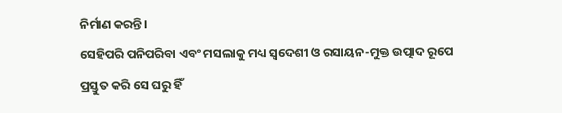ନିର୍ମାଣ କରନ୍ତି।
ସେହିପରି ପନିପରିବା ଏବଂ ମସଲାକୁ ମଧ୍ୟ ସ୍ୱଦେଶୀ ଓ ରସାୟନ-ମୁକ୍ତ ଉତ୍ପାଦ ରୂପେ ପ୍ରସ୍ତୁତ କରି ସେ ଘରୁ ହିଁ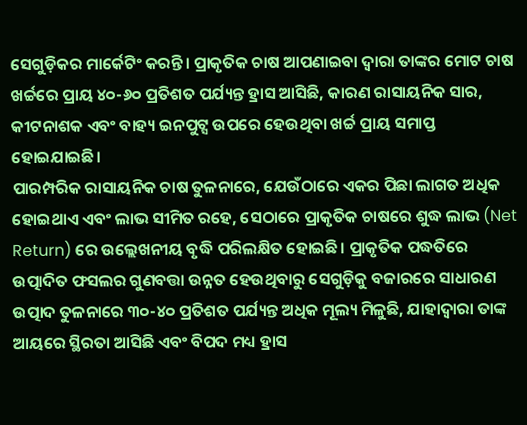ସେଗୁଡ଼ିକର ମାର୍କେଟିଂ କରନ୍ତି। ପ୍ରାକୃତିକ ଚାଷ ଆପଣାଇବା ଦ୍ୱାରା ତାଙ୍କର ମୋଟ ଚାଷ ଖର୍ଚ୍ଚରେ ପ୍ରାୟ ୪୦-୬୦ ପ୍ରତିଶତ ପର୍ଯ୍ୟନ୍ତ ହ୍ରାସ ଆସିଛି, କାରଣ ରାସାୟନିକ ସାର, କୀଟନାଶକ ଏବଂ ବାହ୍ୟ ଇନପୁଟ୍ସ ଉପରେ ହେଉଥିବା ଖର୍ଚ୍ଚ ପ୍ରାୟ ସମାପ୍ତ ହୋଇଯାଇଛି।
ପାରମ୍ପରିକ ରାସାୟନିକ ଚାଷ ତୁଳନାରେ, ଯେଉଁଠାରେ ଏକର ପିଛା ଲାଗତ ଅଧିକ ହୋଇଥାଏ ଏବଂ ଲାଭ ସୀମିତ ରହେ, ସେଠାରେ ପ୍ରାକୃତିକ ଚାଷରେ ଶୁଦ୍ଧ ଲାଭ (Net Return) ରେ ଉଲ୍ଲେଖନୀୟ ବୃଦ୍ଧି ପରିଲକ୍ଷିତ ହୋଇଛି। ପ୍ରାକୃତିକ ପଦ୍ଧତିରେ ଉତ୍ପାଦିତ ଫସଲର ଗୁଣବତ୍ତା ଉନ୍ନତ ହେଉଥିବାରୁ ସେଗୁଡ଼ିକୁ ବଜାରରେ ସାଧାରଣ ଉତ୍ପାଦ ତୁଳନାରେ ୩୦-୪୦ ପ୍ରତିଶତ ପର୍ଯ୍ୟନ୍ତ ଅଧିକ ମୂଲ୍ୟ ମିଳୁଛି, ଯାହାଦ୍ୱାରା ତାଙ୍କ ଆୟରେ ସ୍ଥିରତା ଆସିଛି ଏବଂ ବିପଦ ମଧ୍ୟ ହ୍ରାସ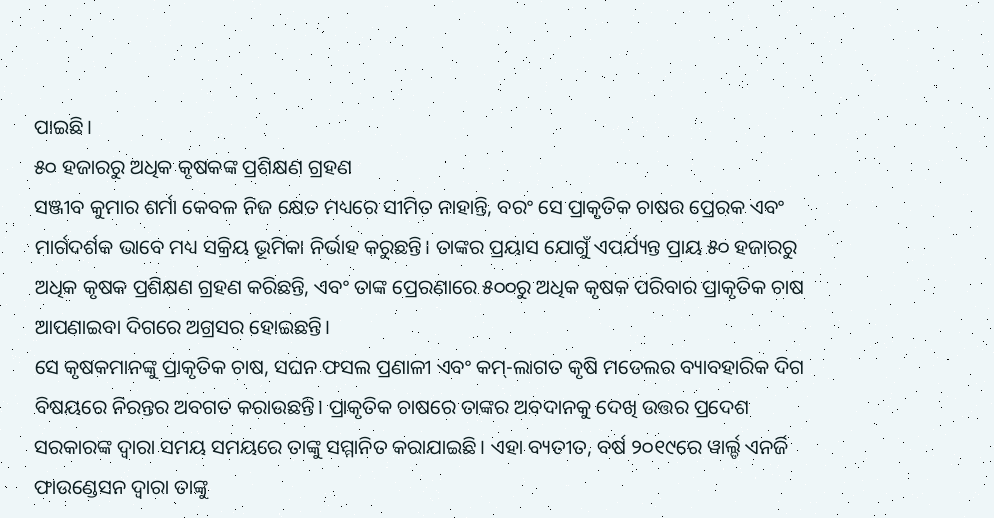ପାଇଛି।
୫୦ ହଜାରରୁ ଅଧିକ କୃଷକଙ୍କ ପ୍ରଶିକ୍ଷଣ ଗ୍ରହଣ
ସଞ୍ଜୀବ କୁମାର ଶର୍ମା କେବଳ ନିଜ କ୍ଷେତ ମଧ୍ୟରେ ସୀମିତ ନାହାନ୍ତି, ବରଂ ସେ ପ୍ରାକୃତିକ ଚାଷର ପ୍ରେରକ ଏବଂ ମାର୍ଗଦର୍ଶକ ଭାବେ ମଧ୍ୟ ସକ୍ରିୟ ଭୂମିକା ନିର୍ଭାହ କରୁଛନ୍ତି। ତାଙ୍କର ପ୍ରୟାସ ଯୋଗୁଁ ଏପର୍ଯ୍ୟନ୍ତ ପ୍ରାୟ ୫୦ ହଜାରରୁ ଅଧିକ କୃଷକ ପ୍ରଶିକ୍ଷଣ ଗ୍ରହଣ କରିଛନ୍ତି, ଏବଂ ତାଙ୍କ ପ୍ରେରଣାରେ ୫୦୦ରୁ ଅଧିକ କୃଷକ ପରିବାର ପ୍ରାକୃତିକ ଚାଷ ଆପଣାଇବା ଦିଗରେ ଅଗ୍ରସର ହୋଇଛନ୍ତି।
ସେ କୃଷକମାନଙ୍କୁ ପ୍ରାକୃତିକ ଚାଷ, ସଘନ ଫସଲ ପ୍ରଣାଳୀ ଏବଂ କମ୍-ଲାଗତ କୃଷି ମଡେଲର ବ୍ୟାବହାରିକ ଦିଗ ବିଷୟରେ ନିରନ୍ତର ଅବଗତ କରାଉଛନ୍ତି। ପ୍ରାକୃତିକ ଚାଷରେ ତାଙ୍କର ଅବଦାନକୁ ଦେଖି ଉତ୍ତର ପ୍ରଦେଶ ସରକାରଙ୍କ ଦ୍ୱାରା ସମୟ ସମୟରେ ତାଙ୍କୁ ସମ୍ମାନିତ କରାଯାଇଛି। ଏହା ବ୍ୟତୀତ, ବର୍ଷ ୨୦୧୯ରେ ୱାର୍ଲ୍ଡ ଏନର୍ଜି ଫାଉଣ୍ଡେସନ ଦ୍ୱାରା ତାଙ୍କୁ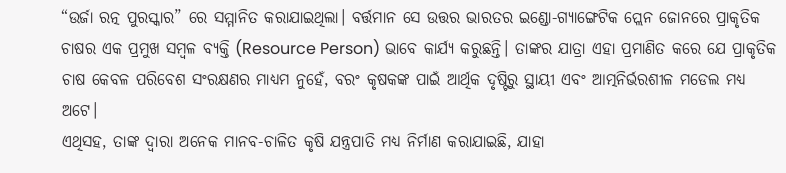“ଉର୍ଜା ରତ୍ନ ପୁରସ୍କାର” ରେ ସମ୍ମାନିତ କରାଯାଇଥିଲା। ବର୍ତ୍ତମାନ ସେ ଉତ୍ତର ଭାରତର ଇଣ୍ଡୋ-ଗ୍ୟାଙ୍ଗେଟିକ ପ୍ଲେନ ଜୋନରେ ପ୍ରାକୃତିକ ଚାଷର ଏକ ପ୍ରମୁଖ ସମ୍ବଳ ବ୍ୟକ୍ତି (Resource Person) ଭାବେ କାର୍ଯ୍ୟ କରୁଛନ୍ତି। ତାଙ୍କର ଯାତ୍ରା ଏହା ପ୍ରମାଣିତ କରେ ଯେ ପ୍ରାକୃତିକ ଚାଷ କେବଳ ପରିବେଶ ସଂରକ୍ଷଣର ମାଧ୍ୟମ ନୁହେଁ, ବରଂ କୃଷକଙ୍କ ପାଇଁ ଆର୍ଥିକ ଦୃଷ୍ଟିରୁ ସ୍ଥାୟୀ ଏବଂ ଆତ୍ମନିର୍ଭରଶୀଳ ମଡେଲ ମଧ୍ୟ ଅଟେ।
ଏଥିସହ, ତାଙ୍କ ଦ୍ୱାରା ଅନେକ ମାନବ-ଚାଳିତ କୃଷି ଯନ୍ତ୍ରପାତି ମଧ୍ୟ ନିର୍ମାଣ କରାଯାଇଛି, ଯାହା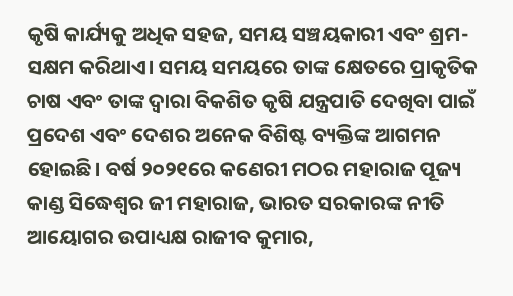କୃଷି କାର୍ଯ୍ୟକୁ ଅଧିକ ସହଜ, ସମୟ ସଞ୍ଚୟକାରୀ ଏବଂ ଶ୍ରମ-ସକ୍ଷମ କରିଥାଏ। ସମୟ ସମୟରେ ତାଙ୍କ କ୍ଷେତରେ ପ୍ରାକୃତିକ ଚାଷ ଏବଂ ତାଙ୍କ ଦ୍ୱାରା ବିକଶିତ କୃଷି ଯନ୍ତ୍ରପାତି ଦେଖିବା ପାଇଁ ପ୍ରଦେଶ ଏବଂ ଦେଶର ଅନେକ ବିଶିଷ୍ଟ ବ୍ୟକ୍ତିଙ୍କ ଆଗମନ ହୋଇଛି। ବର୍ଷ ୨୦୨୧ରେ କଣେରୀ ମଠର ମହାରାଜ ପୂଜ୍ୟ କାଣ୍ଡ ସିଦ୍ଧେଶ୍ୱର ଜୀ ମହାରାଜ, ଭାରତ ସରକାରଙ୍କ ନୀତି ଆୟୋଗର ଉପାଧ୍ୟକ୍ଷ ରାଜୀବ କୁମାର,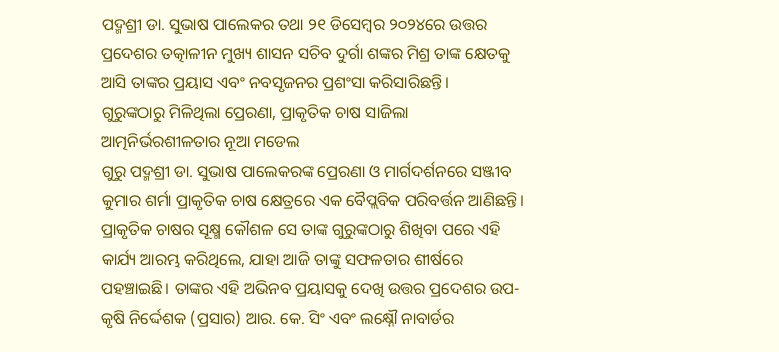ପଦ୍ମଶ୍ରୀ ଡା. ସୁଭାଷ ପାଲେକର ତଥା ୨୧ ଡିସେମ୍ବର ୨୦୨୪ରେ ଉତ୍ତର ପ୍ରଦେଶର ତତ୍କାଳୀନ ମୁଖ୍ୟ ଶାସନ ସଚିବ ଦୁର୍ଗା ଶଙ୍କର ମିଶ୍ର ତାଙ୍କ କ୍ଷେତକୁ ଆସି ତାଙ୍କର ପ୍ରୟାସ ଏବଂ ନବସୃଜନର ପ୍ରଶଂସା କରିସାରିଛନ୍ତି।
ଗୁରୁଙ୍କଠାରୁ ମିଳିଥିଲା ପ୍ରେରଣା, ପ୍ରାକୃତିକ ଚାଷ ସାଜିଲା ଆତ୍ମନିର୍ଭରଶୀଳତାର ନୂଆ ମଡେଲ
ଗୁରୁ ପଦ୍ମଶ୍ରୀ ଡା. ସୁଭାଷ ପାଲେକରଙ୍କ ପ୍ରେରଣା ଓ ମାର୍ଗଦର୍ଶନରେ ସଞ୍ଜୀବ କୁମାର ଶର୍ମା ପ୍ରାକୃତିକ ଚାଷ କ୍ଷେତ୍ରରେ ଏକ ବୈପ୍ଲବିକ ପରିବର୍ତ୍ତନ ଆଣିଛନ୍ତି। ପ୍ରାକୃତିକ ଚାଷର ସୂକ୍ଷ୍ମ କୌଶଳ ସେ ତାଙ୍କ ଗୁରୁଙ୍କଠାରୁ ଶିଖିବା ପରେ ଏହି କାର୍ଯ୍ୟ ଆରମ୍ଭ କରିଥିଲେ, ଯାହା ଆଜି ତାଙ୍କୁ ସଫଳତାର ଶୀର୍ଷରେ ପହଞ୍ଚାଇଛି। ତାଙ୍କର ଏହି ଅଭିନବ ପ୍ରୟାସକୁ ଦେଖି ଉତ୍ତର ପ୍ରଦେଶର ଉପ-କୃଷି ନିର୍ଦ୍ଦେଶକ (ପ୍ରସାର) ଆର. କେ. ସିଂ ଏବଂ ଲକ୍ଷ୍ନୌ ନାବାର୍ଡର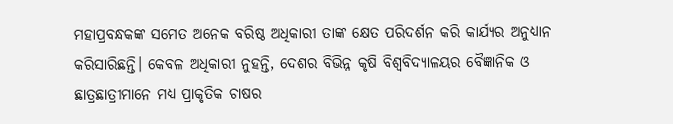ମହାପ୍ରବନ୍ଧକଙ୍କ ସମେତ ଅନେକ ବରିଷ୍ଠ ଅଧିକାରୀ ତାଙ୍କ କ୍ଷେତ ପରିଦର୍ଶନ କରି କାର୍ଯ୍ୟର ଅନୁଧ୍ୟାନ କରିସାରିଛନ୍ତି। କେବଳ ଅଧିକାରୀ ନୁହନ୍ତି, ଦେଶର ବିଭିନ୍ନ କୃଷି ବିଶ୍ୱବିଦ୍ୟାଳୟର ବୈଜ୍ଞାନିକ ଓ ଛାତ୍ରଛାତ୍ରୀମାନେ ମଧ୍ୟ ପ୍ରାକୃତିକ ଚାଷର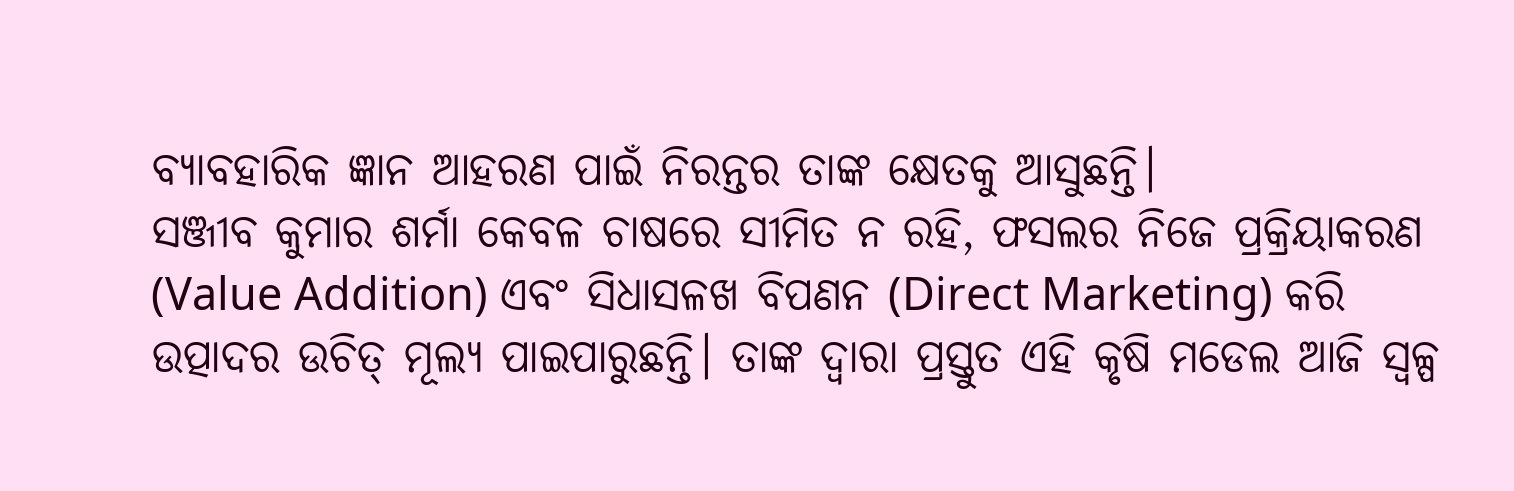ବ୍ୟାବହାରିକ ଜ୍ଞାନ ଆହରଣ ପାଇଁ ନିରନ୍ତର ତାଙ୍କ କ୍ଷେତକୁ ଆସୁଛନ୍ତି।
ସଞ୍ଜୀବ କୁମାର ଶର୍ମା କେବଳ ଚାଷରେ ସୀମିତ ନ ରହି, ଫସଲର ନିଜେ ପ୍ରକ୍ରିୟାକରଣ (Value Addition) ଏବଂ ସିଧାସଳଖ ବିପଣନ (Direct Marketing) କରି ଉତ୍ପାଦର ଉଚିତ୍ ମୂଲ୍ୟ ପାଇପାରୁଛନ୍ତି। ତାଙ୍କ ଦ୍ୱାରା ପ୍ରସ୍ତୁତ ଏହି କୃଷି ମଡେଲ ଆଜି ସ୍ୱଳ୍ପ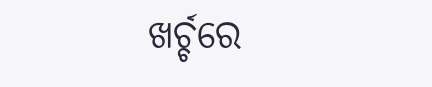ଖର୍ଚ୍ଚରେ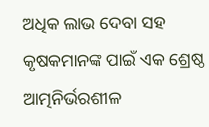ଅଧିକ ଲାଭ ଦେବା ସହ କୃଷକମାନଙ୍କ ପାଇଁ ଏକ ଶ୍ରେଷ୍ଠ ଆତ୍ମନିର୍ଭରଶୀଳ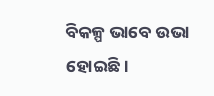ବିକଳ୍ପ ଭାବେ ଉଭା ହୋଇଛି।